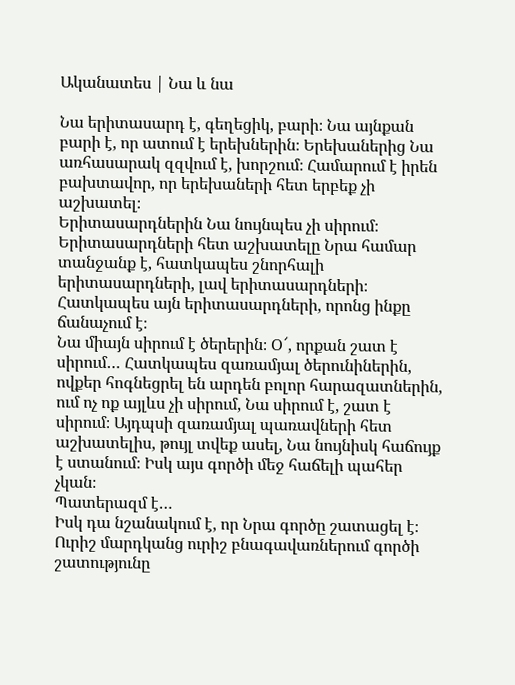Ականատես | Նա և նա

Նա երիտասարդ է, գեղեցիկ, բարի։ Նա այնքան բարի է, որ ատում է երեխներին։ Երեխաներից Նա առհասարակ զզվում է, խորշում։ Համարում է իրեն բախտավոր, որ երեխաների հետ երբեք չի աշխատել։
Երիտասարդներին Նա նույնպես չի սիրում։ Երիտասարդների հետ աշխատելը Նրա համար տանջանք է, հատկապես շնորհալի երիտասարդների, լավ երիտասարդների։ Հատկապես այն երիտասարդների, որոնց ինքը ճանաչում է։
Նա միայն սիրում է ծերերին։ Օ՜, որքան շատ է սիրում… Հատկապես զառամյալ ծերունիներին, ովքեր հոգնեցրել են արդեն բոլոր հարազատներին, ում ոչ ոք այլևս չի սիրում, Նա սիրում է, շատ է սիրում։ Այդպսի զառամյալ պառավների հետ աշխատելիս, թույլ տվեք ասել, Նա նույնիսկ հաճույք է ստանում։ Իսկ այս գործի մեջ հաճելի պահեր չկան։
Պատերազմ է…
Իսկ դա նշանակում է, որ Նրա գործը շատացել է։ Ուրիշ մարդկանց ուրիշ բնագավառներում գործի շատությունը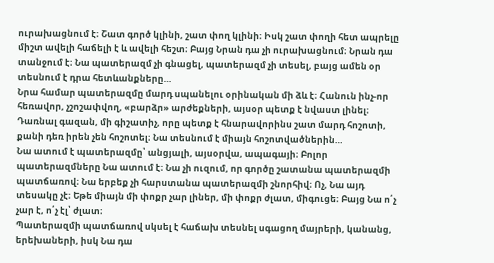ուրախացնում է։ Շատ գործ կլինի, շատ փող կլինի։ Իսկ շատ փողի հետ ապրելը միշտ ավելի հաճելի է և ավելի հեշտ։ Բայց Նրան դա չի ուրախացնում։ Նրան դա տանջում է։ Նա պատերազմ չի գնացել, պատերազմ չի տեսել, բայց ամեն օր տեսնում է դրա հետևանքները…
Նրա համար պատերազմը մարդ սպանելու օրինական մի ձև է։ Հանուն ինչ-որ հեռավոր, չշոշափվող, «բարձր» արժեքների, այսօր պետք է նվաստ լինել։ Դառնալ գազան, մի գիշատիչ, որը պետք է հնարավորինս շատ մարդ հոշոտի, քանի դեռ իրեն չեն հոշոտել։ Նա տեսնում է միայն հոշոտվածներին…
Նա ատում է պատերազմը՝ անցյալի, այսօրվա, ապագայի։ Բոլոր պատերազմները Նա ատում է։ Նա չի ուզում, որ գործը շատանա պատերազմի պատճառով։ Նա երբեք չի հարստանա պատերազմի շնորհիվ։ Ոչ, Նա այդ տեսակը չէ։ Եթե միայն մի փոքր չար լիներ, մի փոքր ժլատ, միգուցե։ Բայց Նա ո՛չ չար է, ո՛չ էլ՝ ժլատ։
Պատերազմի պատճառով սկսել է հաճախ տեսնել սգացող մայրերի, կանանց, երեխաների, իսկ Նա դա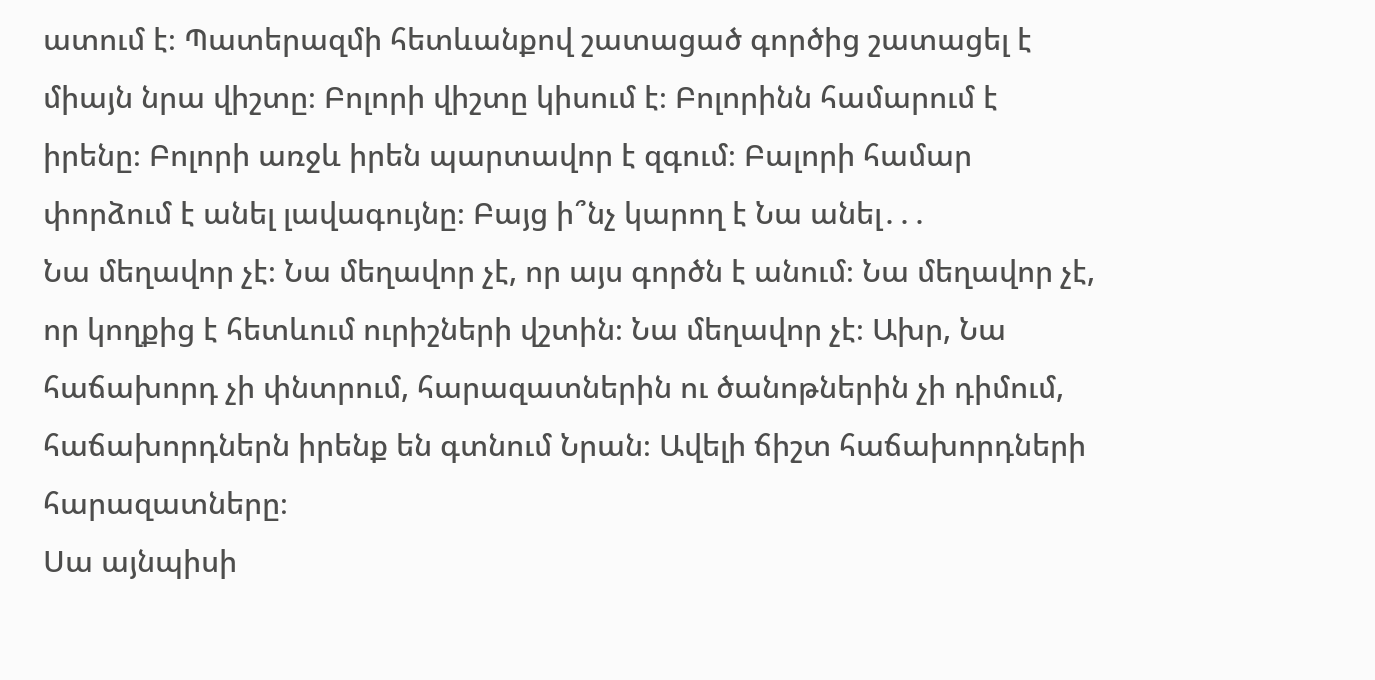ատում է։ Պատերազմի հետևանքով շատացած գործից շատացել է միայն նրա վիշտը։ Բոլորի վիշտը կիսում է։ Բոլորինն համարում է իրենը։ Բոլորի առջև իրեն պարտավոր է զգում։ Բալորի համար փորձում է անել լավագույնը։ Բայց ի՞նչ կարող է Նա անել․․․
Նա մեղավոր չէ։ Նա մեղավոր չէ, որ այս գործն է անում։ Նա մեղավոր չէ, որ կողքից է հետևում ուրիշների վշտին։ Նա մեղավոր չէ։ Ախր, Նա հաճախորդ չի փնտրում, հարազատներին ու ծանոթներին չի դիմում, հաճախորդներն իրենք են գտնում Նրան։ Ավելի ճիշտ հաճախորդների հարազատները։
Սա այնպիսի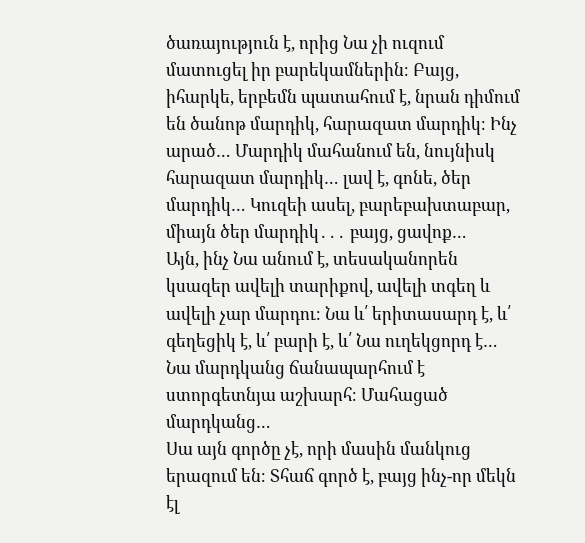ծառայություն է, որից Նա չի ուզում մատուցել իր բարեկամներին։ Բայց, իհարկե, երբեմն պատահում է, նրան դիմում են ծանոթ մարդիկ, հարազատ մարդիկ։ Ինչ արած… Մարդիկ մահանում են, նույնիսկ հարազատ մարդիկ… լավ է, գոնե, ծեր մարդիկ… Կուզեի ասել, բարեբախտաբար, միայն ծեր մարդիկ․․․ բայց, ցավոք…
Այն, ինչ Նա անում է, տեսականորեն կսազեր ավելի տարիքով, ավելի տգեղ և ավելի չար մարդու։ Նա և՛ երիտասարդ է, և՛ գեղեցիկ է, և՛ բարի է, և՛ Նա ուղեկցորդ է… Նա մարդկանց ճանապարհում է ստորգետնյա աշխարհ։ Մահացած մարդկանց…
Սա այն գործը չէ, որի մասին մանկուց երազում են։ Տհաճ գործ է, բայց ինչ-որ մեկն էլ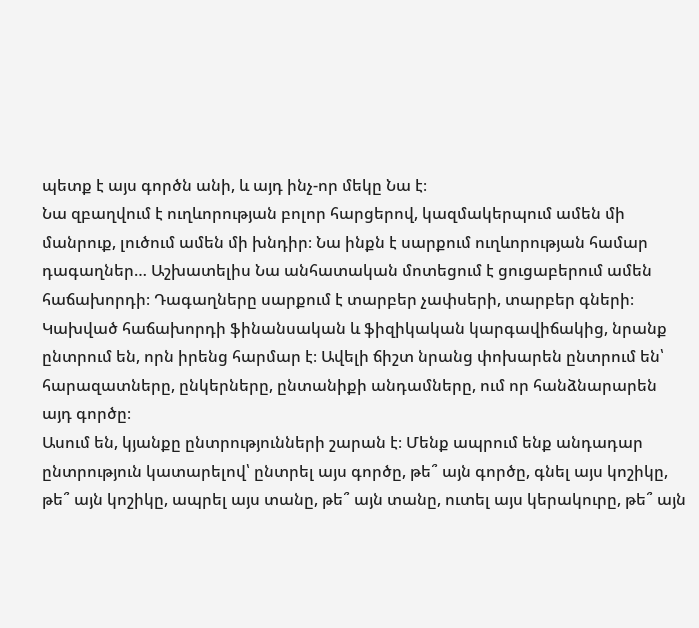պետք է այս գործն անի, և այդ ինչ-որ մեկը Նա է։
Նա զբաղվում է ուղևորության բոլոր հարցերով, կազմակերպում ամեն մի մանրուք, լուծում ամեն մի խնդիր։ Նա ինքն է սարքում ուղևորության համար դագաղներ… Աշխատելիս Նա անհատական մոտեցում է ցուցաբերում ամեն հաճախորդի։ Դագաղները սարքում է տարբեր չափսերի, տարբեր գների։ Կախված հաճախորդի ֆինանսական և ֆիզիկական կարգավիճակից, նրանք ընտրում են, որն իրենց հարմար է։ Ավելի ճիշտ նրանց փոխարեն ընտրում են՝ հարազատները, ընկերները, ընտանիքի անդամները, ում որ հանձնարարեն այդ գործը։
Ասում են, կյանքը ընտրությունների շարան է։ Մենք ապրում ենք անդադար ընտրություն կատարելով՝ ընտրել այս գործը, թե՞ այն գործը, գնել այս կոշիկը, թե՞ այն կոշիկը, ապրել այս տանը, թե՞ այն տանը, ուտել այս կերակուրը, թե՞ այն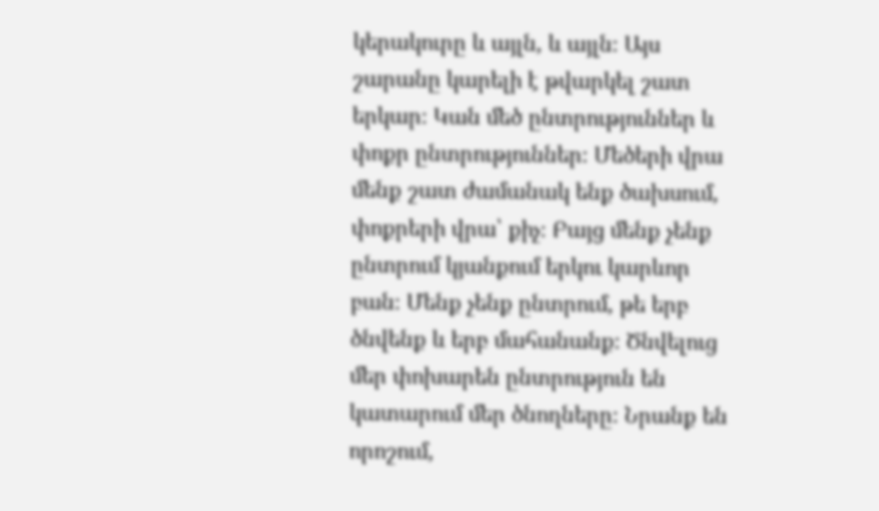կերակուրը և այլն, և այլն։ Այս շարանը կարելի է թվարկել շատ երկար։ Կան մեծ ընտրություններ և փոքր ընտրություններ։ Մեծերի վրա մենք շատ ժամանակ ենք ծախսում, փոքրերի վրա՝ քիչ։ Բայց մենք չենք ընտրում կյանքում երկու կարևոր բան։ Մենք չենք ընտրում, թե երբ ծնվենք և երբ մահանանք։ Ծնվելուց մեր փոխարեն ընտրություն են կատարում մեր ծնողները։ Նրանք են որոշում,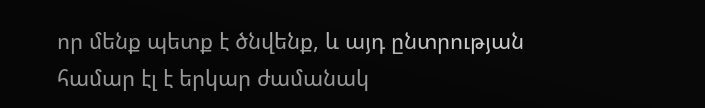որ մենք պետք է ծնվենք, և այդ ընտրության համար էլ է երկար ժամանակ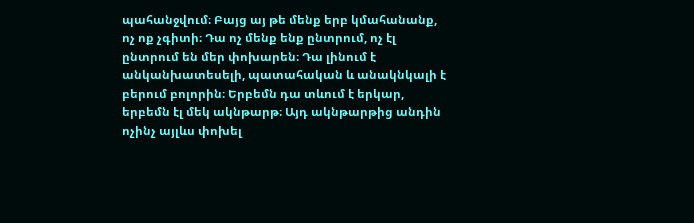պահանջվում։ Բայց այ թե մենք երբ կմահանանք, ոչ ոք չգիտի։ Դա ոչ մենք ենք ընտրում, ոչ էլ ընտրում են մեր փոխարեն։ Դա լինում է անկանխատեսելի, պատահական և անակնկալի է բերում բոլորին։ Երբեմն դա տևում է երկար, երբեմն էլ մեկ ակնթարթ։ Այդ ակնթարթից անդին ոչինչ այլևս փոխել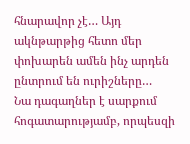հնարավոր չէ… Այդ ակնթարթից հետո մեր փոխարեն ամեն ինչ արդեն ընտրում են ուրիշները…
Նա դագաղներ է սարքում հոգատարությամբ, որպեսզի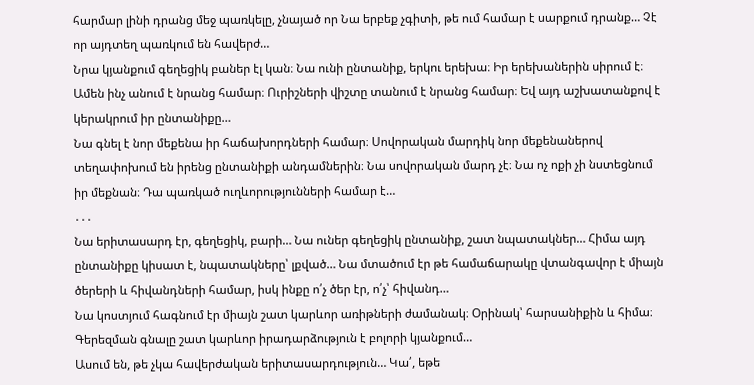հարմար լինի դրանց մեջ պառկելը, չնայած որ Նա երբեք չգիտի, թե ում համար է սարքում դրանք… Չէ որ այդտեղ պառկում են հավերժ…
Նրա կյանքում գեղեցիկ բաներ էլ կան։ Նա ունի ընտանիք, երկու երեխա։ Իր երեխաներին սիրում է։ Ամեն ինչ անում է նրանց համար։ Ուրիշների վիշտը տանում է նրանց համար։ Եվ այդ աշխատանքով է կերակրում իր ընտանիքը…
Նա գնել է նոր մեքենա իր հաճախորդների համար։ Սովորական մարդիկ նոր մեքենաներով տեղափոխում են իրենց ընտանիքի անդամներին։ Նա սովորական մարդ չէ։ Նա ոչ ոքի չի նստեցնում իր մեքնան։ Դա պառկած ուղևորությունների համար է…
․․․
Նա երիտասարդ էր, գեղեցիկ, բարի… Նա ուներ գեղեցիկ ընտանիք, շատ նպատակներ… Հիմա այդ ընտանիքը կիսատ է, նպատակները՝ լքված… Նա մտածում էր թե համաճարակը վտանգավոր է միայն ծերերի և հիվանդների համար, իսկ ինքը ո՛չ ծեր էր, ո՛չ՝ հիվանդ…
Նա կոստյում հագնում էր միայն շատ կարևոր առիթների ժամանակ։ Օրինակ՝ հարսանիքին և հիմա։ Գերեզման գնալը շատ կարևոր իրադարձություն է բոլորի կյանքում…
Ասում են, թե չկա հավերժական երիտասարդություն… Կա՛, եթե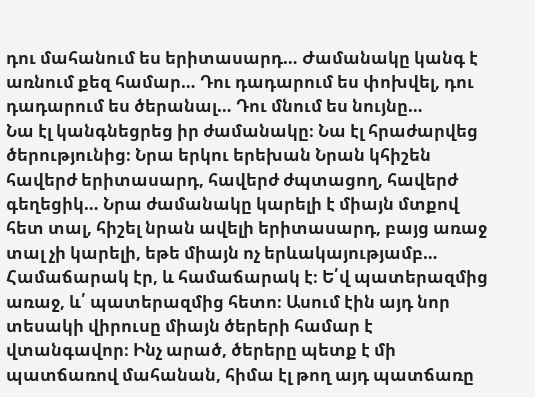դու մահանում ես երիտասարդ… Ժամանակը կանգ է առնում քեզ համար… Դու դադարում ես փոխվել, դու դադարում ես ծերանալ… Դու մնում ես նույնը…
Նա էլ կանգնեցրեց իր ժամանակը։ Նա էլ հրաժարվեց ծերությունից։ Նրա երկու երեխան Նրան կհիշեն հավերժ երիտասարդ, հավերժ ժպտացող, հավերժ գեղեցիկ… Նրա ժամանակը կարելի է միայն մտքով հետ տալ, հիշել նրան ավելի երիտասարդ, բայց առաջ տալ չի կարելի, եթե միայն ոչ երևակայությամբ…
Համաճարակ էր, և համաճարակ է։ Ե՛վ պատերազմից առաջ, և՛ պատերազմից հետո։ Ասում էին այդ նոր տեսակի վիրուսը միայն ծերերի համար է վտանգավոր։ Ինչ արած, ծերերը պետք է մի պատճառով մահանան, հիմա էլ թող այդ պատճառը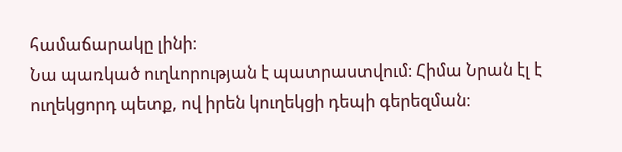համաճարակը լինի։
Նա պառկած ուղևորության է պատրաստվում։ Հիմա Նրան էլ է ուղեկցորդ պետք, ով իրեն կուղեկցի դեպի գերեզման։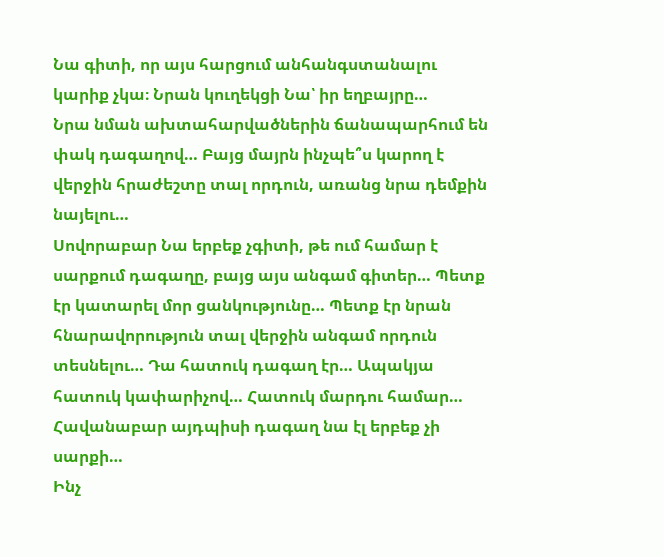Նա գիտի, որ այս հարցում անհանգստանալու կարիք չկա։ Նրան կուղեկցի Նա՝ իր եղբայրը…
Նրա նման ախտահարվածներին ճանապարհում են փակ դագաղով… Բայց մայրն ինչպե՞ս կարող է վերջին հրաժեշտը տալ որդուն, առանց նրա դեմքին նայելու…
Սովորաբար Նա երբեք չգիտի, թե ում համար է սարքում դագաղը, բայց այս անգամ գիտեր… Պետք էր կատարել մոր ցանկությունը… Պետք էր նրան հնարավորություն տալ վերջին անգամ որդուն տեսնելու… Դա հատուկ դագաղ էր… Ապակյա հատուկ կափարիչով… Հատուկ մարդու համար…
Հավանաբար այդպիսի դագաղ նա էլ երբեք չի սարքի…
Ինչ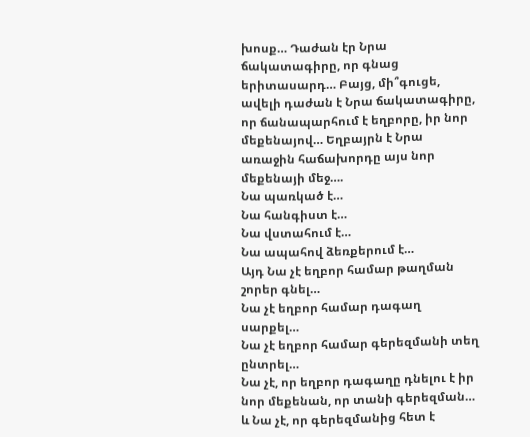խոսք… Դաժան էր Նրա ճակատագիրը, որ գնաց երիտասարդ… Բայց, մի՞գուցե, ավելի դաժան է Նրա ճակատագիրը, որ ճանապարհում է եղբորը, իր նոր մեքենայով… Եղբայրն է Նրա առաջին հաճախորդը այս նոր մեքենայի մեջ….
Նա պառկած է…
Նա հանգիստ է…
Նա վստահում է…
Նա ապահով ձեռքերում է…
Այդ Նա չէ եղբոր համար թաղման շորեր գնել…
Նա չէ եղբոր համար դագաղ սարքել…
Նա չէ եղբոր համար գերեզմանի տեղ ընտրել…
Նա չէ, որ եղբոր դագաղը դնելու է իր նոր մեքենան, որ տանի գերեզման…
և Նա չէ, որ գերեզմանից հետ է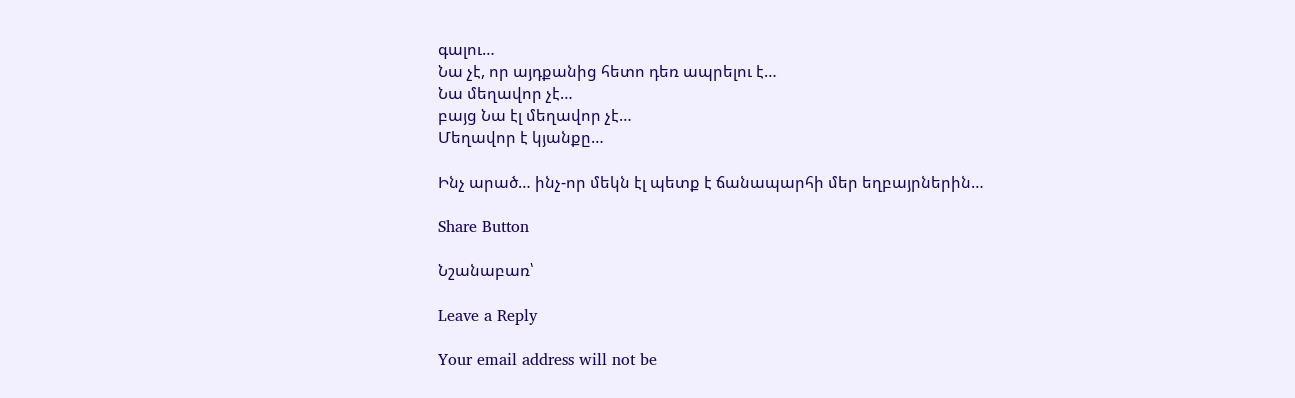գալու…
Նա չէ, որ այդքանից հետո դեռ ապրելու է…
Նա մեղավոր չէ…
բայց Նա էլ մեղավոր չէ…
Մեղավոր է կյանքը…

Ինչ արած… ինչ-որ մեկն էլ պետք է ճանապարհի մեր եղբայրներին…

Share Button

Նշանաբառ՝

Leave a Reply

Your email address will not be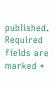published. Required fields are marked *